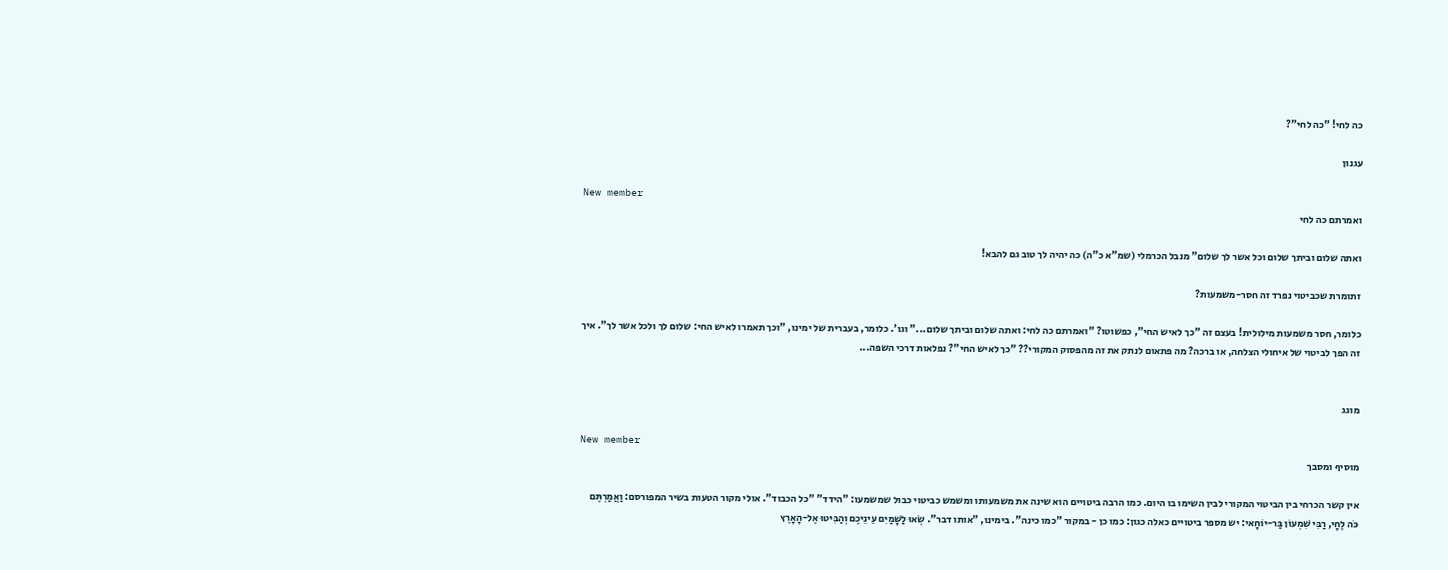כה לחי! "כה לחי"?

עגנון

New member
ואמרתם כה לחי

ואתה שלום וביתך שלום וכל אשר לך שלום" מנבל הכרמלי (שמ"א כ"ה) כה יהיה לך טוב גם להבא!

זתומרת שכביטוי נפרד זה חסר-משמעות?

כלומר, חסר משמעות מילולית! בעצם זה "כך לאיש החי", כפשוטו? "ואמרתם כה לחי: ואתה שלום וביתך שלום..." וגו'. כלומר, בעברית של ימינו, "וכך תאמרו לאיש החי: שלום לך ולכל אשר לך". איך זה הפך לביטוי של איחולי הצלחה, או ברכה? מה פתאום לנתק את זה מהפסוק המקורי?? "כך לאיש החי"? נפלאות דרכי השפה...


מוגג

New member
מוסיף ומסבך

אין קשר הכרחי בין הביטוי המקורי לבין השימו בו היום. כמו הרבה ביטויים הוא שינה את משמעותו ומשמש כביטוי כבול שמשמעו: "הידד" "כל הכבוד". אולי מקור הטעות בשיר המפורסם: וַאֲמַרְתֶּם כֹּה לֶחָי, רַבִּי שִׁמְעוֹן בַּר-יוֹחָאי: יש מספר ביטויים כאלה כגון: כמו כן - במקור "כמו כינה". בימינו, "אותו דבר". שְׂאוּ לַשָּׁמַיִם עֵינֵיכֶם וְהַבִּיטוּ אֶל-הָאָרֶץ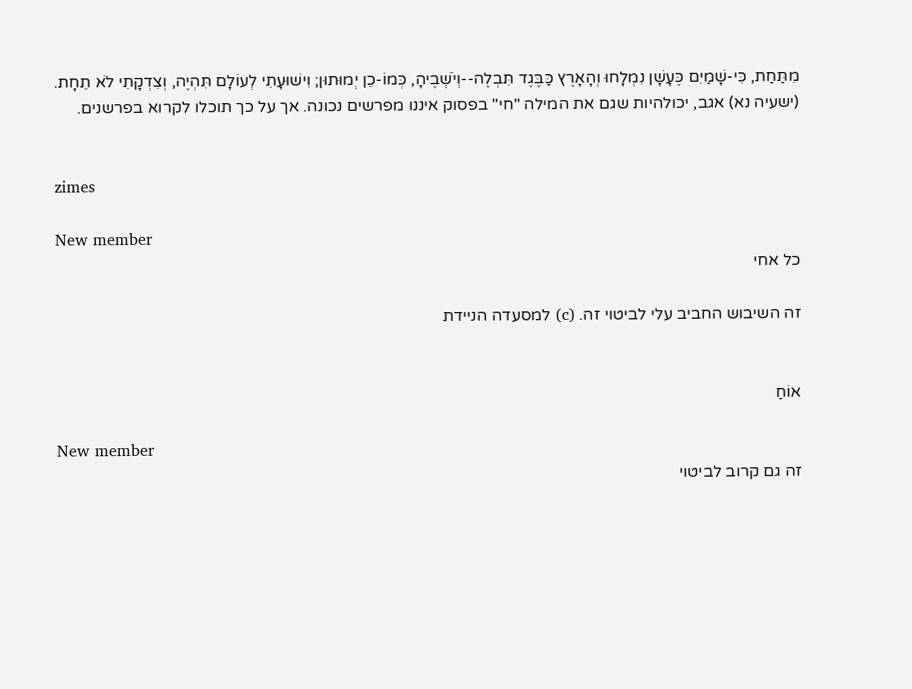מִתַּחַת, כִּי-שָׁמַיִם כֶּעָשָׁן נִמְלָחוּ וְהָאָרֶץ כַּבֶּגֶד תִּבְלֶה--וְיֹשְׁבֶיהָ, כְּמוֹ-כֵן יְמוּתוּן; וִישׁוּעָתִי לְעוֹלָם תִּהְיֶה, וְצִדְקָתִי לֹא תֵחָת. (ישעיה נא) אגב, יכולהיות שגם את המילה "חי" בפסוק איננו מפרשים נכונה. אך על כך תוכלו לקרוא בפרשנים.


zimes

New member
כל אחי

זה השיבוש החביב עלי לביטוי זה. (c) למסעדה הניידת


אוֹחַ

New member
זה גם קרוב לביטוי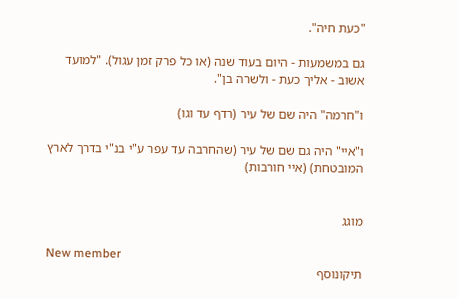"כעת חיה".

גם במשמעות - היום בעוד שנה (או כל פרק זמן עגול). "למועד אשוב - אליך כעת - ולשרה בן".

ו"חרמה" היה שם של עיר (רדף עד וגו)

ו"איי" היה גם שם של עיר (שהחרבה עד עפר ע"י בנ"י בדרך לארץ המובטחת) (איי חורבות)


מוגג

New member
תיקונוסף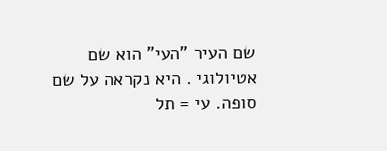שם העיר "העי" הוא שם אטיולוגי . היא נקראה על שם סופה. עי = תל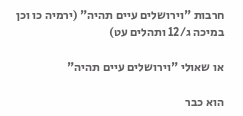חרבות "וירושלים עיים תהיה" (ירמיה כו וכן במיכה ג/12 ותהלים עט)

או שאולי "וירושלים עיים תהיה"

הוא כבר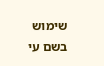שימוש בשם עי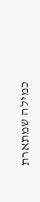כמילה שמתארת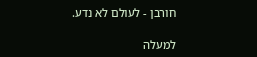חורבן - לעולם לא נדע.

למעלה